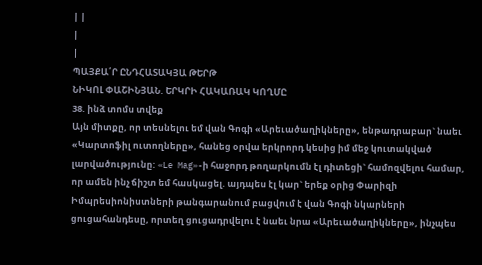| |
|
|
ՊԱՅՔԱ՛Ր ԸՆԴՀԱՏԱԿՅԱ ԹԵՐԹ
ՆԻԿՈԼ ՓԱՇԻՆՅԱՆ. ԵՐԿՐԻ ՀԱԿԱՌԱԿ ԿՈՂՄԸ
38. ինձ տոմս տվեք
Այն միտքը, որ տեսնելու եմ վան Գոգի «Արեւածաղիկները», ենթադրաբար` նաեւ «Կարտոֆիլ ուտողները», հանեց օրվա երկրորդ կեսից իմ մեջ կուտակված լարվածությունը: «Le Mag»-ի հաջորդ թողարկումն էլ դիտեցի` համոզվելու համար, որ ամեն ինչ ճիշտ եմ հասկացել. այդպես էլ կար` երեք օրից Փարիզի Իմպրեսիոնիստների թանգարանում բացվում է վան Գոգի նկարների ցուցահանդեսը, որտեղ ցուցադրվելու է նաեւ նրա «Արեւածաղիկները», ինչպես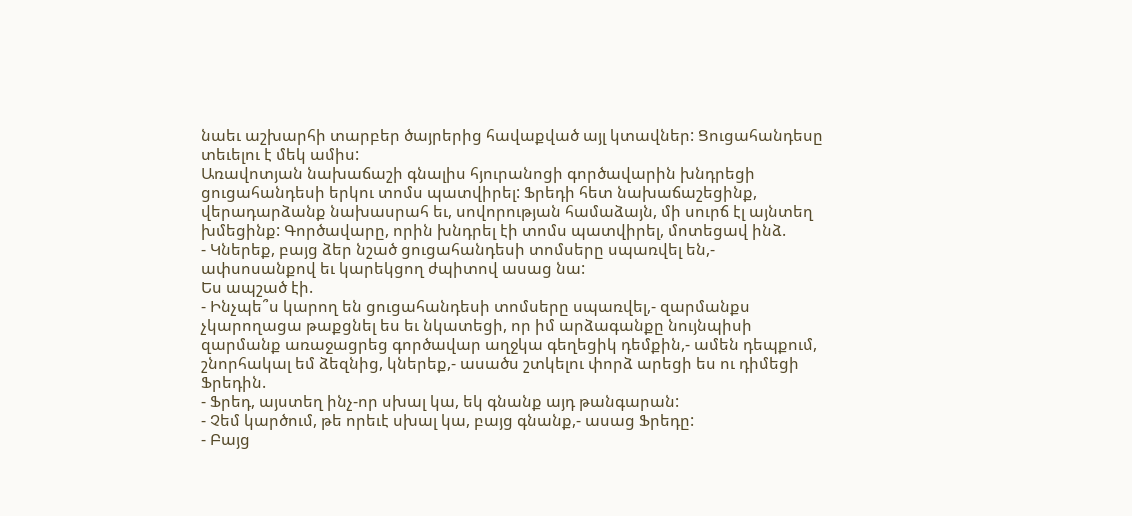նաեւ աշխարհի տարբեր ծայրերից հավաքված այլ կտավներ: Ցուցահանդեսը տեւելու է մեկ ամիս:
Առավոտյան նախաճաշի գնալիս հյուրանոցի գործավարին խնդրեցի ցուցահանդեսի երկու տոմս պատվիրել: Ֆրեդի հետ նախաճաշեցինք, վերադարձանք նախասրահ եւ, սովորության համաձայն, մի սուրճ էլ այնտեղ խմեցինք: Գործավարը, որին խնդրել էի տոմս պատվիրել, մոտեցավ ինձ.
- Կներեք, բայց ձեր նշած ցուցահանդեսի տոմսերը սպառվել են,- ափսոսանքով եւ կարեկցող ժպիտով ասաց նա:
Ես ապշած էի.
- Ինչպե՞ս կարող են ցուցահանդեսի տոմսերը սպառվել,- զարմանքս չկարողացա թաքցնել ես եւ նկատեցի, որ իմ արձագանքը նույնպիսի զարմանք առաջացրեց գործավար աղջկա գեղեցիկ դեմքին,- ամեն դեպքում, շնորհակալ եմ ձեզնից, կներեք,- ասածս շտկելու փորձ արեցի ես ու դիմեցի Ֆրեդին.
- Ֆրեդ, այստեղ ինչ-որ սխալ կա, եկ գնանք այդ թանգարան:
- Չեմ կարծում, թե որեւէ սխալ կա, բայց գնանք,- ասաց Ֆրեդը:
- Բայց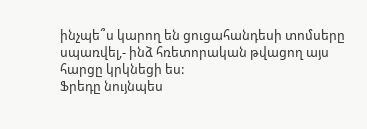ինչպե՞ս կարող են ցուցահանդեսի տոմսերը սպառվել,- ինձ հռետորական թվացող այս հարցը կրկնեցի ես:
Ֆրեդը նույնպես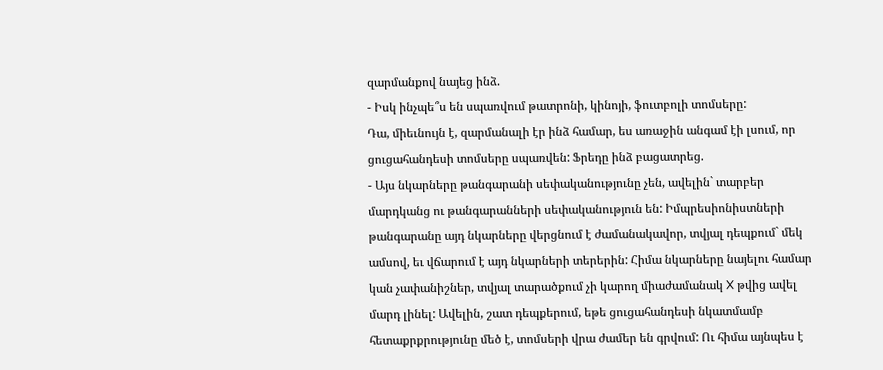զարմանքով նայեց ինձ.
- Իսկ ինչպե՞ս են սպառվում թատրոնի, կինոյի, ֆուտբոլի տոմսերը:
Դա, միեւնույն է, զարմանալի էր ինձ համար, ես առաջին անգամ էի լսում, որ ցուցահանդեսի տոմսերը սպառվեն: Ֆրեդը ինձ բացատրեց.
- Այս նկարները թանգարանի սեփականությունը չեն, ավելին` տարբեր մարդկանց ու թանգարանների սեփականություն են: Իմպրեսիոնիստների թանգարանը այդ նկարները վերցնում է ժամանակավոր, տվյալ դեպքում` մեկ ամսով, եւ վճարում է այդ նկարների տերերին: Հիմա նկարները նայելու համար կան չափանիշներ, տվյալ տարածքում չի կարող միաժամանակ X թվից ավել մարդ լինել: Ավելին, շատ դեպքերում, եթե ցուցահանդեսի նկատմամբ հետաքրքրությունը մեծ է, տոմսերի վրա ժամեր են գրվում: Ու հիմա այնպես է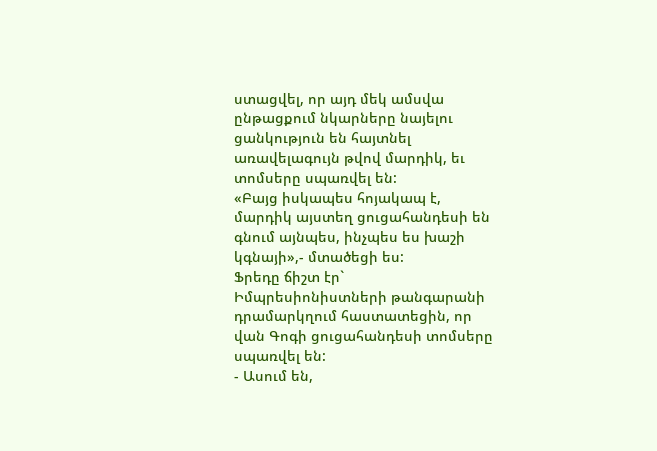ստացվել, որ այդ մեկ ամսվա ընթացքում նկարները նայելու ցանկություն են հայտնել առավելագույն թվով մարդիկ, եւ տոմսերը սպառվել են:
«Բայց իսկապես հոյակապ է, մարդիկ այստեղ ցուցահանդեսի են գնում այնպես, ինչպես ես խաշի կգնայի»,- մտածեցի ես:
Ֆրեդը ճիշտ էր` Իմպրեսիոնիստների թանգարանի դրամարկղում հաստատեցին, որ վան Գոգի ցուցահանդեսի տոմսերը սպառվել են:
- Ասում են,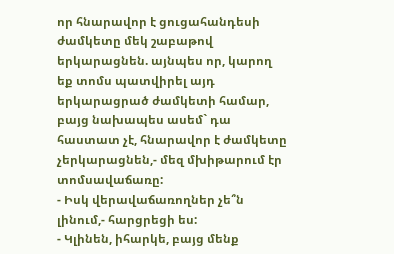որ հնարավոր է ցուցահանդեսի ժամկետը մեկ շաբաթով երկարացնեն. այնպես որ, կարող եք տոմս պատվիրել այդ երկարացրած ժամկետի համար, բայց նախապես ասեմ` դա հաստատ չէ, հնարավոր է ժամկետը չերկարացնեն,- մեզ մխիթարում էր տոմսավաճառը:
- Իսկ վերավաճառողներ չե՞ն լինում,- հարցրեցի ես:
- Կլինեն, իհարկե, բայց մենք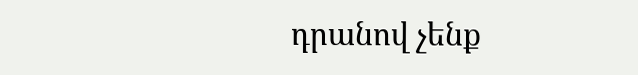դրանով չենք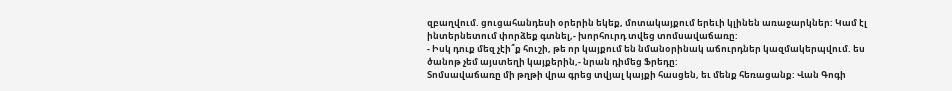զբաղվում. ցուցահանդեսի օրերին եկեք, մոտակայքում երեւի կլինեն առաջարկներ: Կամ էլ ինտերնետում փորձեք գտնել,- խորհուրդ տվեց տոմսավաճառը:
- Իսկ դուք մեզ չէի՞ք հուշի, թե որ կայքում են նմանօրինակ աճուրդներ կազմակերպվում. ես ծանոթ չեմ այստեղի կայքերին,- նրան դիմեց Ֆրեդը:
Տոմսավաճառը մի թղթի վրա գրեց տվյալ կայքի հասցեն, եւ մենք հեռացանք: Վան Գոգի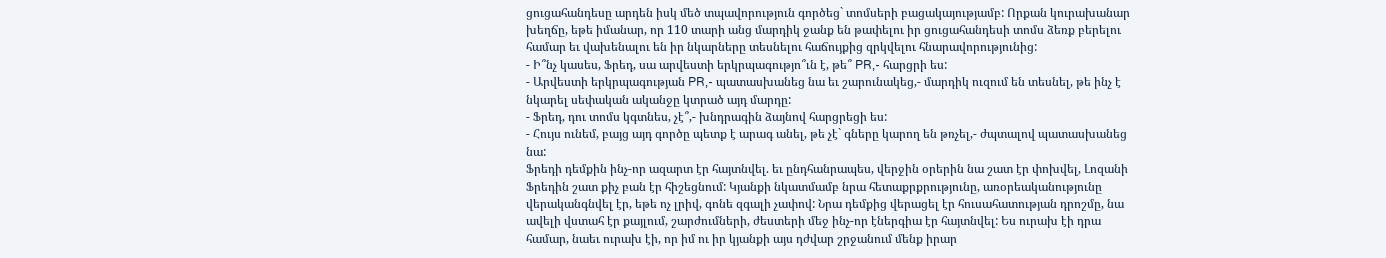ցուցահանդեսը արդեն իսկ մեծ տպավորություն գործեց` տոմսերի բացակայությամբ: Որքան կուրախանար խեղճը, եթե իմանար, որ 110 տարի անց մարդիկ ջանք են թափելու իր ցուցահանդեսի տոմս ձեռք բերելու համար եւ վախենալու են իր նկարները տեսնելու հաճույքից զրկվելու հնարավորությունից:
- Ի՞նչ կասես, Ֆրեդ, սա արվեստի երկրպագությո՞ւն է, թե՞ PR,- հարցրի ես:
- Արվեստի երկրպագության PR,- պատասխանեց նա եւ շարունակեց,- մարդիկ ուզում են տեսնել, թե ինչ է նկարել սեփական ականջը կտրած այդ մարդը:
- Ֆրեդ, դու տոմս կգտնես, չէ՞,- խնդրագին ձայնով հարցրեցի ես:
- Հույս ունեմ, բայց այդ գործը պետք է արագ անել, թե չէ` գները կարող են թռչել,- ժպտալով պատասխանեց նա:
Ֆրեդի դեմքին ինչ-որ ազարտ էր հայտնվել. եւ ընդհանրապես, վերջին օրերին նա շատ էր փոխվել, Լոզանի Ֆրեդին շատ քիչ բան էր հիշեցնում: Կյանքի նկատմամբ նրա հետաքրքրությունը, առօրեականությունը վերականգնվել էր, եթե ոչ լրիվ, գոնե զգալի չափով: Նրա դեմքից վերացել էր հուսահատության դրոշմը, նա ավելի վստահ էր քայլում, շարժումների, ժեստերի մեջ ինչ-որ էներգիա էր հայտնվել: Ես ուրախ էի դրա համար, նաեւ ուրախ էի, որ իմ ու իր կյանքի այս դժվար շրջանում մենք իրար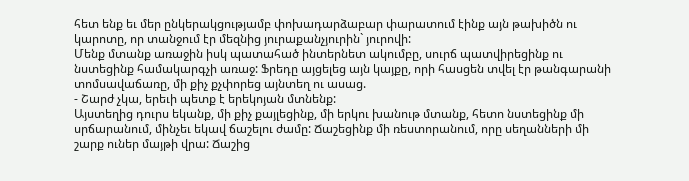հետ ենք եւ մեր ընկերակցությամբ փոխադարձաբար փարատում էինք այն թախիծն ու կարոտը, որ տանջում էր մեզնից յուրաքանչյուրին` յուրովի:
Մենք մտանք առաջին իսկ պատահած ինտերնետ ակումբը, սուրճ պատվիրեցինք ու նստեցինք համակարգչի առաջ: Ֆրեդը այցելեց այն կայքը, որի հասցեն տվել էր թանգարանի տոմսավաճառը, մի քիչ քչփորեց այնտեղ ու ասաց.
- Շարժ չկա, երեւի պետք է երեկոյան մտնենք:
Այստեղից դուրս եկանք, մի քիչ քայլեցինք, մի երկու խանութ մտանք, հետո նստեցինք մի սրճարանում, մինչեւ եկավ ճաշելու ժամը: Ճաշեցինք մի ռեստորանում, որը սեղանների մի շարք ուներ մայթի վրա: Ճաշից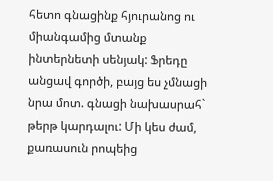հետո գնացինք հյուրանոց ու միանգամից մտանք ինտերնետի սենյակ: Ֆրեդը անցավ գործի, բայց ես չմնացի նրա մոտ. գնացի նախասրահ` թերթ կարդալու: Մի կես ժամ, քառասուն րոպեից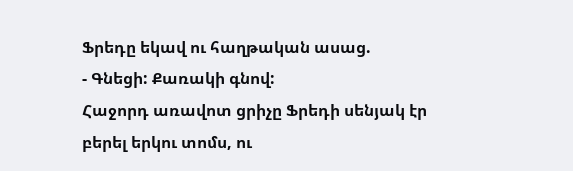Ֆրեդը եկավ ու հաղթական ասաց.
- Գնեցի: Քառակի գնով:
Հաջորդ առավոտ ցրիչը Ֆրեդի սենյակ էր բերել երկու տոմս, ու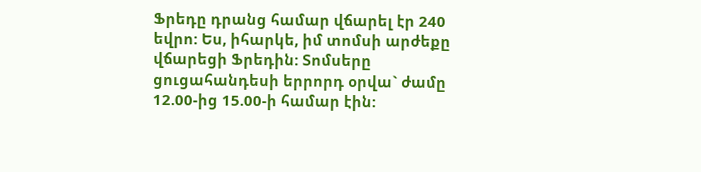Ֆրեդը դրանց համար վճարել էր 240 եվրո: Ես, իհարկե, իմ տոմսի արժեքը վճարեցի Ֆրեդին: Տոմսերը ցուցահանդեսի երրորդ օրվա` ժամը 12.00-ից 15.00-ի համար էին: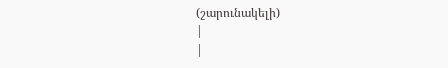(շարունակելի)
|
|